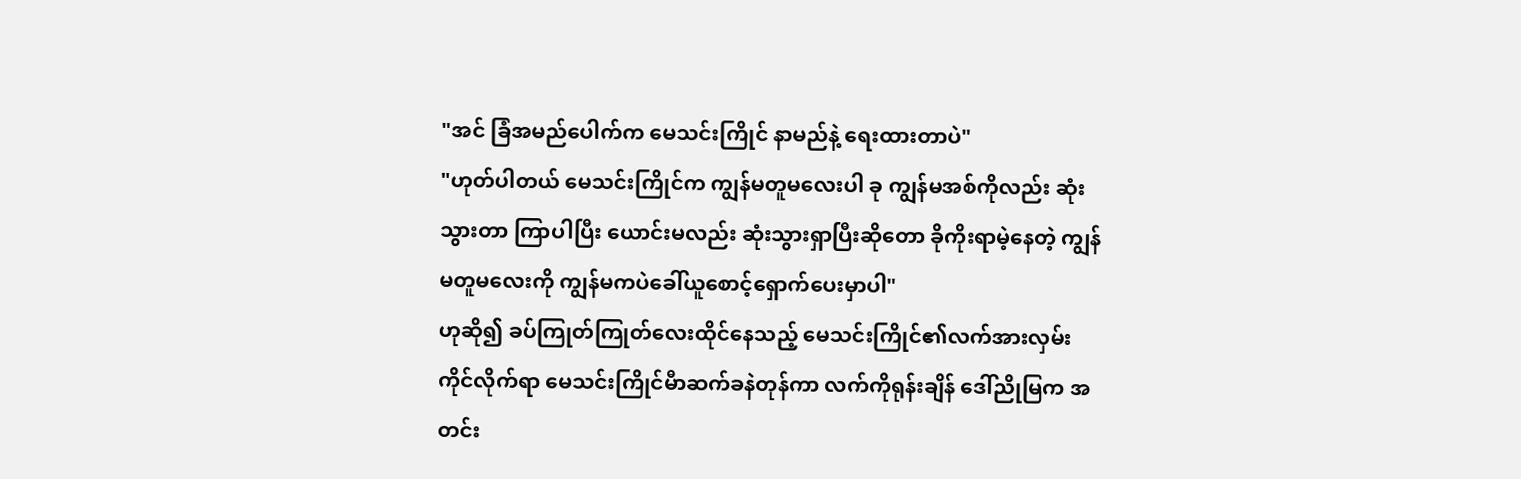"အင် ခြံအမည်ပေါက်က မေသင်းကြိုင် နာမည်နဲ့ ရေးထားတာပဲ"
"ဟုတ်ပါတယ် မေသင်းကြိုင်က ကျွန်မတူမလေးပါ ခု ကျွန်မအစ်ကိုလည်း ဆုံးသွားတာ ကြာပါပြီး ယောင်းမလည်း ဆုံးသွားရှာပြီးဆိုတော ခိုကိုးရာမဲ့နေတဲ့ ကျွန်မတူမလေးကို ကျွန်မကပဲခေါ်ယူစောင့်ရှောက်ပေးမှာပါ"
ဟုဆို၍ ခပ်ကြုတ်ကြုတ်လေးထိုင်နေသည့် မေသင်းကြိုင်၏လက်အားလှမ်းကိုင်လိုက်ရာ မေသင်းကြိုင်မီာဆက်ခနဲတုန်ကာ လက်ကိုရုန်းချိန် ဒေါ်ညိုမြက အတင်း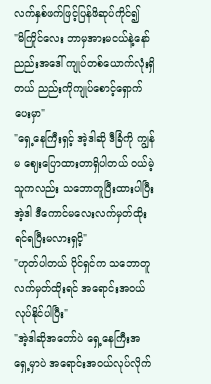လက်နှစ်ဖက်ဖြင့်ပြန်ဖိဆုပ်ကိုင်၍
"မိကြိုင်လေး ဘာမှအားမငယ်နဲ့နော် ညည်းအဒေါ် ကျုပ်တစ်ယောက်လုံးရှိတယ် ညည်းကိုကျုပ်စောင့်ရှောက်ပေးမှာ"
"ရှေ့နေကြီးရှင့် အဲ့ဒါဆို ဒီခြံကို ကျွန်မ ဈေးပြောထားတာရှိပါတယ် ဝယ်မဲ့သူကလည်း သဘောတူပြီးထားပါပြီး အဲ့ဒါ ဒီကောင်မလေးလက်မှတ်ထိုးရင်ရပြီးမလားရှငိ့"
"ဟုတ်ပါတယ် ပိုင်ရှင်က သဘောတူလက်မှတ်ထိုးရင် အရောင်းအဝယ်လုပ်နိုင်ပါပြီး"
"အဲ့ဒါဆိုအတော်ပဲ ရှေ့နေကြီးအရှေ့မှာပဲ အရောင်းအဝယ်လုပ်လိုက်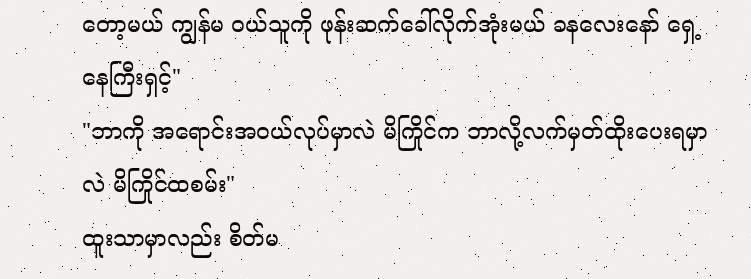တော့မယ် ကျွန်မ ဝယ်သူကို ဖုန်းဆက်ခေါ်လိုက်အုံးမယ် ခနလေးနော် ရှေ့နေကြီးရှင့်"
"ဘာကို အရောင်းအဝယ်လုပ်မှာလဲ မိကြိုင်က ဘာလို့လက်မှတ်ထိုးပေးရမှာလဲ မိကြိုင်ထစမ်း"
ထူးသာမှာလည်း စိတ်မ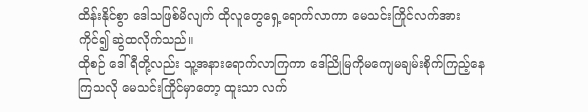ထိန်းနိုင်စွာ ဒေါသဖြစ်မိလျက် ထိုလူတွေရှေ့ရောက်လာကာ မေသင်းကြိုင်လက်အားကိုင်၍ ဆွဲထလိုက်သည်။
ထိုစဉ် ဒေါ်ရီတို့လည်း သူ့အနားရောက်လာကြကာ ဒေါ်ညိုမြကိုမကျေမချမ်းစိုက်ကြည့်နေကြသလို မေသင်းကြိုင်မှာတော့ ထူးသာ လက်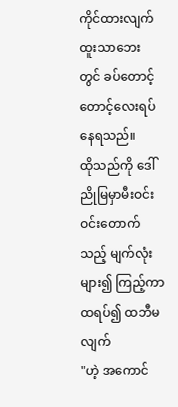ကိုင်ထားလျက် ထူးသာဘေး တွင် ခပ်တောင့်တောင့်လေးရပ်နေရသည်။
ထိုသည်ကို ဒေါ်ညိုမြမှာမီးဝင်းဝင်းတောက်သည့် မျက်လုံးများ၍ ကြည့်ကာ ထရပ်၍ ထဘီမလျက်
"ဟဲ့ အကောင်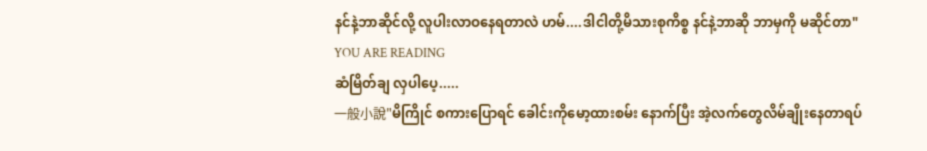နင်နဲ့ဘာဆိုင်လို့ လူပါးလာဝနေရတာလဲ ဟမ်....ဒါငါတို့မိသားစုကိစ္စ နင်နဲ့ဘာဆို ဘာမှကို မဆိုင်တာ"
YOU ARE READING
ဆံမြိတ်ချ လှပါပေ့.....
一般小說"မိကြိုင် စကားပြောရင် ခေါင်းကိုမော့ထားစမ်း နောက်ပြီး အဲ့လက်တွေလိမ်ချိုးနေတာရပ်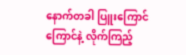နောက်တခါ ပြူးကြောင်ကြောင်နဲ့ လိုက်ကြည့်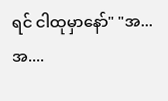ရင် ငါထုမှာနော်" "အ...အ....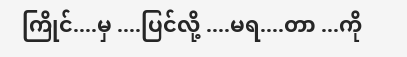ကြိုင်....မှ ....ပြင်လို့ ....မရ....တာ ...ကို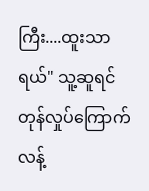ကြီး....ထူးသာရယ်" သူ့ဆူရင် တုန်လှုပ်ကြောက်လန့်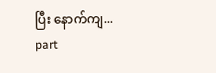ပြီး နောက်ကျ...
part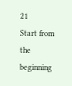21
Start from the beginning